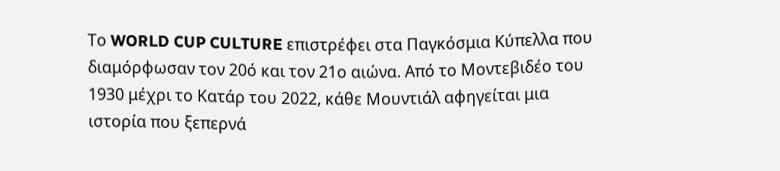Το WORLD CUP CULTURE επιστρέφει στα Παγκόσμια Κύπελλα που διαμόρφωσαν τον 20ό και τον 21ο αιώνα. Από το Μοντεβιδέο του 1930 μέχρι το Κατάρ του 2022, κάθε Μουντιάλ αφηγείται μια ιστορία που ξεπερνά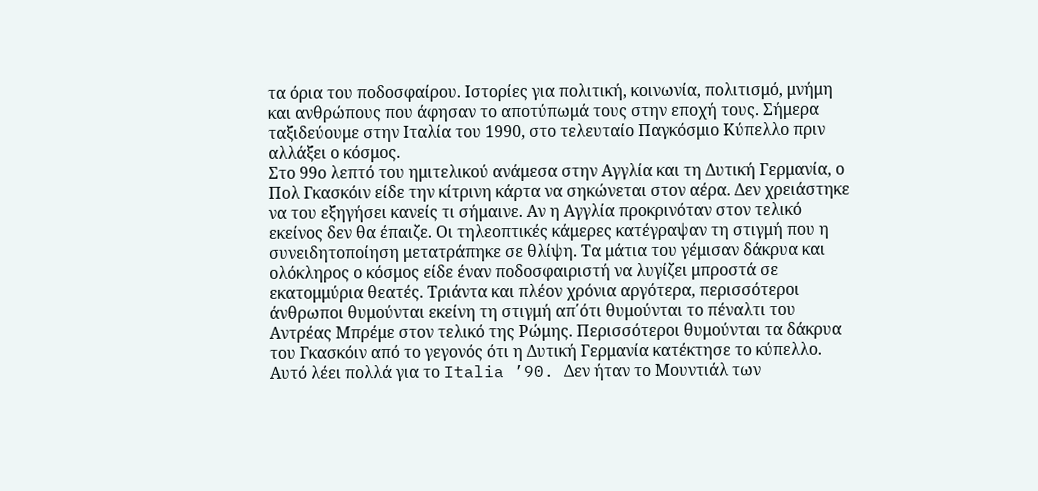τα όρια του ποδοσφαίρου. Ιστορίες για πολιτική, κοινωνία, πολιτισμό, μνήμη και ανθρώπους που άφησαν το αποτύπωμά τους στην εποχή τους. Σήμερα ταξιδεύουμε στην Ιταλία του 1990, στο τελευταίο Παγκόσμιο Κύπελλο πριν αλλάξει ο κόσμος.
Στο 99ο λεπτό του ημιτελικού ανάμεσα στην Αγγλία και τη Δυτική Γερμανία, ο Πολ Γκασκόιν είδε την κίτρινη κάρτα να σηκώνεται στον αέρα. Δεν χρειάστηκε να του εξηγήσει κανείς τι σήμαινε. Αν η Αγγλία προκρινόταν στον τελικό εκείνος δεν θα έπαιζε. Οι τηλεοπτικές κάμερες κατέγραψαν τη στιγμή που η συνειδητοποίηση μετατράπηκε σε θλίψη. Τα μάτια του γέμισαν δάκρυα και ολόκληρος ο κόσμος είδε έναν ποδοσφαιριστή να λυγίζει μπροστά σε εκατομμύρια θεατές. Τριάντα και πλέον χρόνια αργότερα, περισσότεροι άνθρωποι θυμούνται εκείνη τη στιγμή απ΄ότι θυμούνται το πέναλτι του Αντρέας Μπρέμε στον τελικό της Ρώμης. Περισσότεροι θυμούνται τα δάκρυα του Γκασκόιν από το γεγονός ότι η Δυτική Γερμανία κατέκτησε το κύπελλο. Αυτό λέει πολλά για το Italia ’90. Δεν ήταν το Μουντιάλ των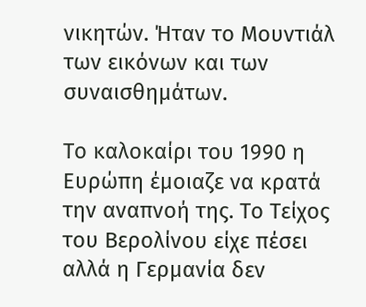νικητών. Ήταν το Μουντιάλ των εικόνων και των συναισθημάτων.

Το καλοκαίρι του 1990 η Ευρώπη έμοιαζε να κρατά την αναπνοή της. Το Τείχος του Βερολίνου είχε πέσει αλλά η Γερμανία δεν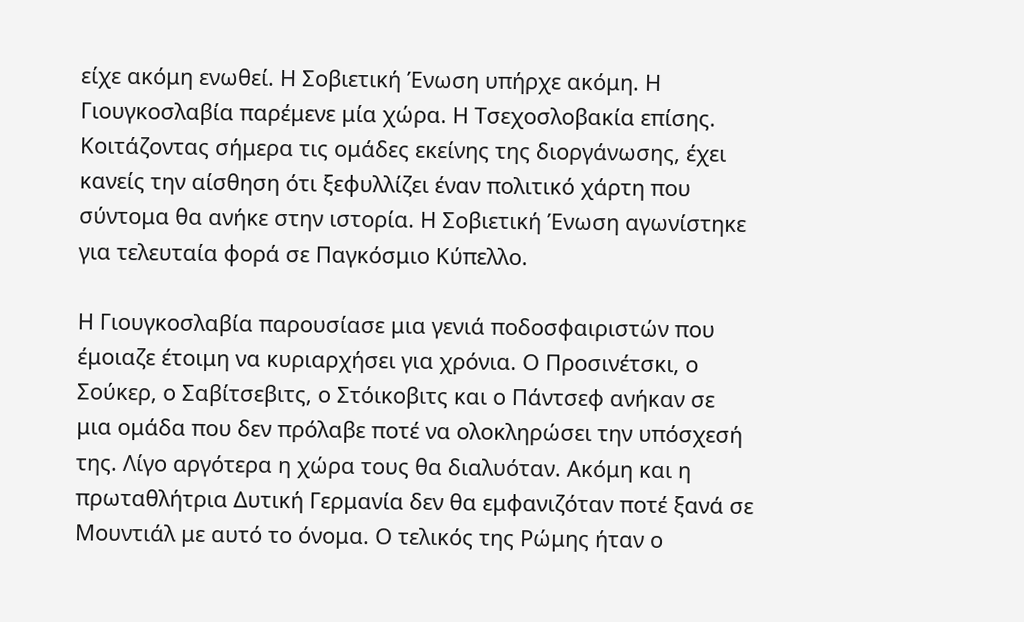είχε ακόμη ενωθεί. Η Σοβιετική Ένωση υπήρχε ακόμη. Η Γιουγκοσλαβία παρέμενε μία χώρα. Η Τσεχοσλοβακία επίσης. Κοιτάζοντας σήμερα τις ομάδες εκείνης της διοργάνωσης, έχει κανείς την αίσθηση ότι ξεφυλλίζει έναν πολιτικό χάρτη που σύντομα θα ανήκε στην ιστορία. Η Σοβιετική Ένωση αγωνίστηκε για τελευταία φορά σε Παγκόσμιο Κύπελλο.

Η Γιουγκοσλαβία παρουσίασε μια γενιά ποδοσφαιριστών που έμοιαζε έτοιμη να κυριαρχήσει για χρόνια. Ο Προσινέτσκι, ο Σούκερ, ο Σαβίτσεβιτς, ο Στόικοβιτς και ο Πάντσεφ ανήκαν σε μια ομάδα που δεν πρόλαβε ποτέ να ολοκληρώσει την υπόσχεσή της. Λίγο αργότερα η χώρα τους θα διαλυόταν. Ακόμη και η πρωταθλήτρια Δυτική Γερμανία δεν θα εμφανιζόταν ποτέ ξανά σε Μουντιάλ με αυτό το όνομα. Ο τελικός της Ρώμης ήταν ο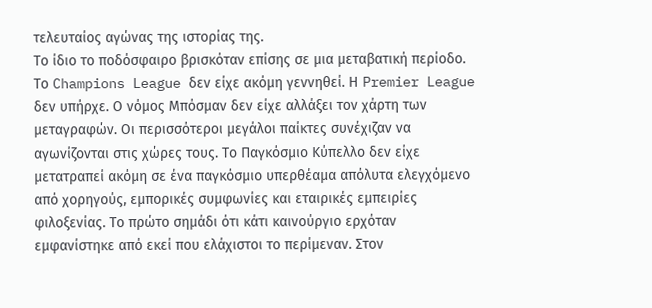τελευταίος αγώνας της ιστορίας της.
Το ίδιο το ποδόσφαιρο βρισκόταν επίσης σε μια μεταβατική περίοδο. Το Champions League δεν είχε ακόμη γεννηθεί. Η Premier League δεν υπήρχε. Ο νόμος Μπόσμαν δεν είχε αλλάξει τον χάρτη των μεταγραφών. Οι περισσότεροι μεγάλοι παίκτες συνέχιζαν να αγωνίζονται στις χώρες τους. Το Παγκόσμιο Κύπελλο δεν είχε μετατραπεί ακόμη σε ένα παγκόσμιο υπερθέαμα απόλυτα ελεγχόμενο από χορηγούς, εμπορικές συμφωνίες και εταιρικές εμπειρίες φιλοξενίας. Το πρώτο σημάδι ότι κάτι καινούργιο ερχόταν εμφανίστηκε από εκεί που ελάχιστοι το περίμεναν. Στον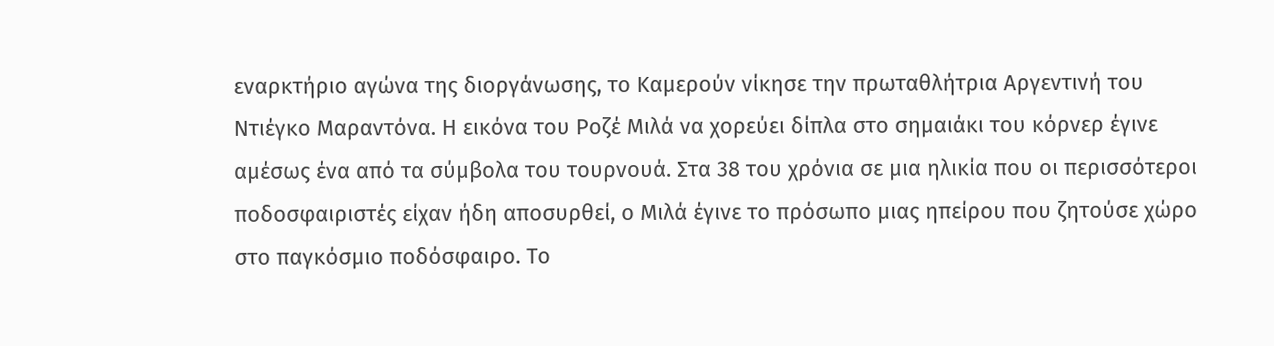εναρκτήριο αγώνα της διοργάνωσης, το Καμερούν νίκησε την πρωταθλήτρια Αργεντινή του Ντιέγκο Μαραντόνα. Η εικόνα του Ροζέ Μιλά να χορεύει δίπλα στο σημαιάκι του κόρνερ έγινε αμέσως ένα από τα σύμβολα του τουρνουά. Στα 38 του χρόνια σε μια ηλικία που οι περισσότεροι ποδοσφαιριστές είχαν ήδη αποσυρθεί, ο Μιλά έγινε το πρόσωπο μιας ηπείρου που ζητούσε χώρο στο παγκόσμιο ποδόσφαιρο. Το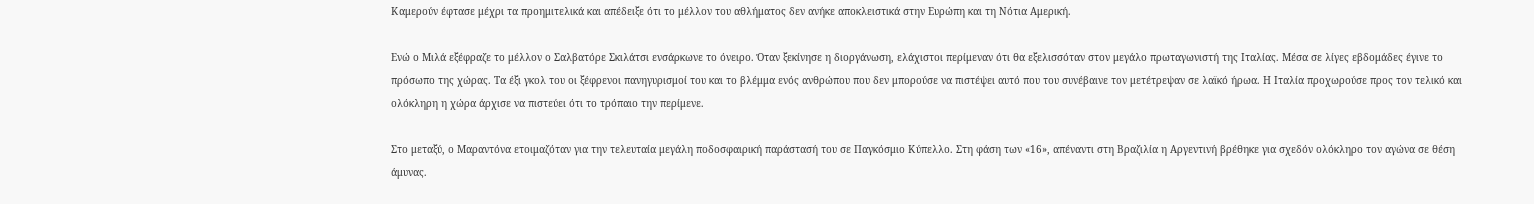Καμερούν έφτασε μέχρι τα προημιτελικά και απέδειξε ότι το μέλλον του αθλήματος δεν ανήκε αποκλειστικά στην Ευρώπη και τη Νότια Αμερική.

Ενώ ο Μιλά εξέφραζε το μέλλον ο Σαλβατόρε Σκιλάτσι ενσάρκωνε το όνειρο. Όταν ξεκίνησε η διοργάνωση, ελάχιστοι περίμεναν ότι θα εξελισσόταν στον μεγάλο πρωταγωνιστή της Ιταλίας. Μέσα σε λίγες εβδομάδες έγινε το πρόσωπο της χώρας. Τα έξι γκολ του οι ξέφρενοι πανηγυρισμοί του και το βλέμμα ενός ανθρώπου που δεν μπορούσε να πιστέψει αυτό που του συνέβαινε τον μετέτρεψαν σε λαϊκό ήρωα. Η Ιταλία προχωρούσε προς τον τελικό και ολόκληρη η χώρα άρχισε να πιστεύει ότι το τρόπαιο την περίμενε.

Στο μεταξύ, ο Μαραντόνα ετοιμαζόταν για την τελευταία μεγάλη ποδοσφαιρική παράστασή του σε Παγκόσμιο Κύπελλο. Στη φάση των «16», απέναντι στη Βραζιλία η Αργεντινή βρέθηκε για σχεδόν ολόκληρο τον αγώνα σε θέση άμυνας.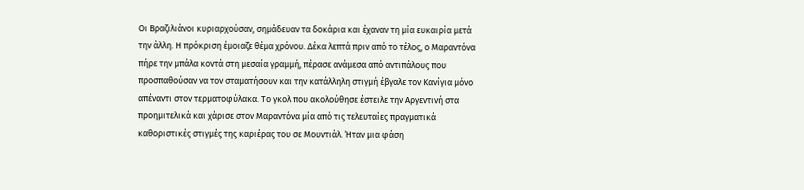Οι Βραζιλιάνοι κυριαρχούσαν, σημάδευαν τα δοκάρια και έχαναν τη μία ευκαιρία μετά την άλλη. Η πρόκριση έμοιαζε θέμα χρόνου. Δέκα λεπτά πριν από το τέλος, ο Μαραντόνα πήρε την μπάλα κοντά στη μεσαία γραμμή, πέρασε ανάμεσα από αντιπάλους που προσπαθούσαν να τον σταματήσουν και την κατάλληλη στιγμή έβγαλε τον Κανίγια μόνο απέναντι στον τερματοφύλακα. Το γκολ που ακολούθησε έστειλε την Αργεντινή στα προημιτελικά και χάρισε στον Μαραντόνα μία από τις τελευταίες πραγματικά καθοριστικές στιγμές της καριέρας του σε Μουντιάλ. Ήταν μια φάση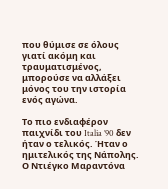που θύμισε σε όλους γιατί ακόμη και τραυματισμένος, μπορούσε να αλλάξει μόνος του την ιστορία ενός αγώνα.

Το πιο ενδιαφέρον παιχνίδι του Italia ’90 δεν ήταν ο τελικός. Ήταν ο ημιτελικός της Νάπολης. Ο Ντιέγκο Μαραντόνα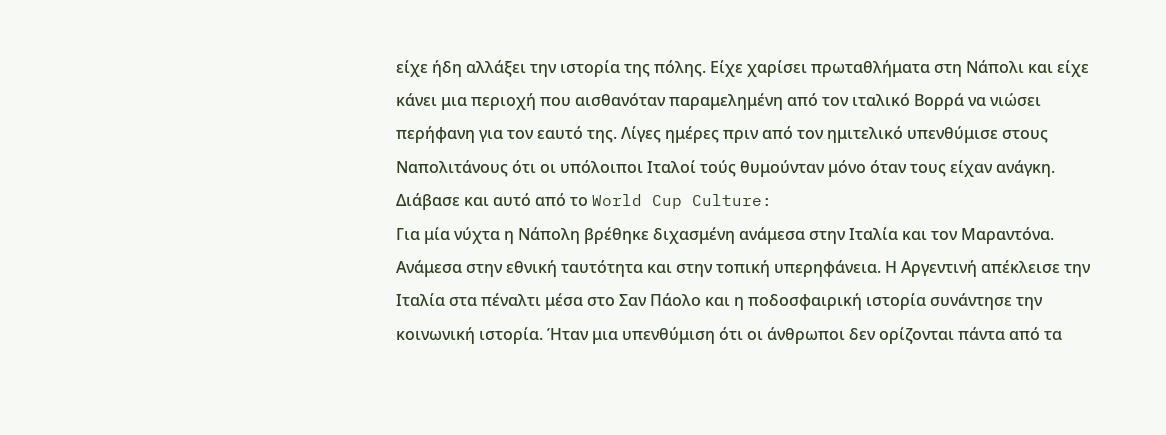είχε ήδη αλλάξει την ιστορία της πόλης. Είχε χαρίσει πρωταθλήματα στη Νάπολι και είχε κάνει μια περιοχή που αισθανόταν παραμελημένη από τον ιταλικό Βορρά να νιώσει περήφανη για τον εαυτό της. Λίγες ημέρες πριν από τον ημιτελικό υπενθύμισε στους Ναπολιτάνους ότι οι υπόλοιποι Ιταλοί τούς θυμούνταν μόνο όταν τους είχαν ανάγκη.
Διάβασε και αυτό από το World Cup Culture:
Για μία νύχτα η Νάπολη βρέθηκε διχασμένη ανάμεσα στην Ιταλία και τον Μαραντόνα. Ανάμεσα στην εθνική ταυτότητα και στην τοπική υπερηφάνεια. Η Αργεντινή απέκλεισε την Ιταλία στα πέναλτι μέσα στο Σαν Πάολο και η ποδοσφαιρική ιστορία συνάντησε την κοινωνική ιστορία. Ήταν μια υπενθύμιση ότι οι άνθρωποι δεν ορίζονται πάντα από τα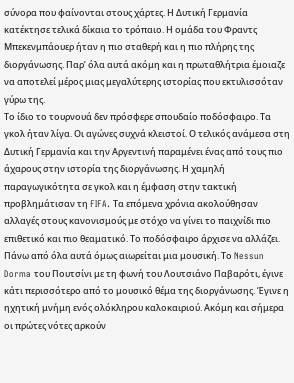σύνορα που φαίνονται στους χάρτες. Η Δυτική Γερμανία κατέκτησε τελικά δίκαια το τρόπαιο. Η ομάδα του Φραντς Μπεκενμπάουερ ήταν η πιο σταθερή και η πιο πλήρης της διοργάνωσης. Παρ’ όλα αυτά ακόμη και η πρωταθλήτρια έμοιαζε να αποτελεί μέρος μιας μεγαλύτερης ιστορίας που εκτυλισσόταν γύρω της.
Το ίδιο το τουρνουά δεν πρόσφερε σπουδαίο ποδόσφαιρο. Τα γκολ ήταν λίγα. Οι αγώνες συχνά κλειστοί. Ο τελικός ανάμεσα στη Δυτική Γερμανία και την Αργεντινή παραμένει ένας από τους πιο άχαρους στην ιστορία της διοργάνωσης. Η χαμηλή παραγωγικότητα σε γκολ και η έμφαση στην τακτική προβλημάτισαν τη FIFA. Τα επόμενα χρόνια ακολούθησαν αλλαγές στους κανονισμούς με στόχο να γίνει το παιχνίδι πιο επιθετικό και πιο θεαματικό. Το ποδόσφαιρο άρχισε να αλλάζει.
Πάνω από όλα αυτά όμως αιωρείται μια μουσική. Το Nessun Dorma του Πουτσίνι με τη φωνή του Λουτσιάνο Παβαρότι, έγινε κάτι περισσότερο από το μουσικό θέμα της διοργάνωσης. Έγινε η ηχητική μνήμη ενός ολόκληρου καλοκαιριού. Ακόμη και σήμερα οι πρώτες νότες αρκούν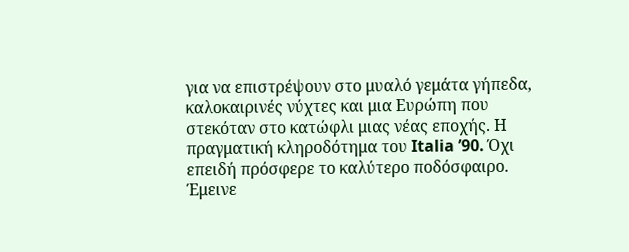για να επιστρέψουν στο μυαλό γεμάτα γήπεδα, καλοκαιρινές νύχτες και μια Ευρώπη που στεκόταν στο κατώφλι μιας νέας εποχής. Η πραγματική κληροδότημα του Italia ’90. Όχι επειδή πρόσφερε το καλύτερο ποδόσφαιρο. Έμεινε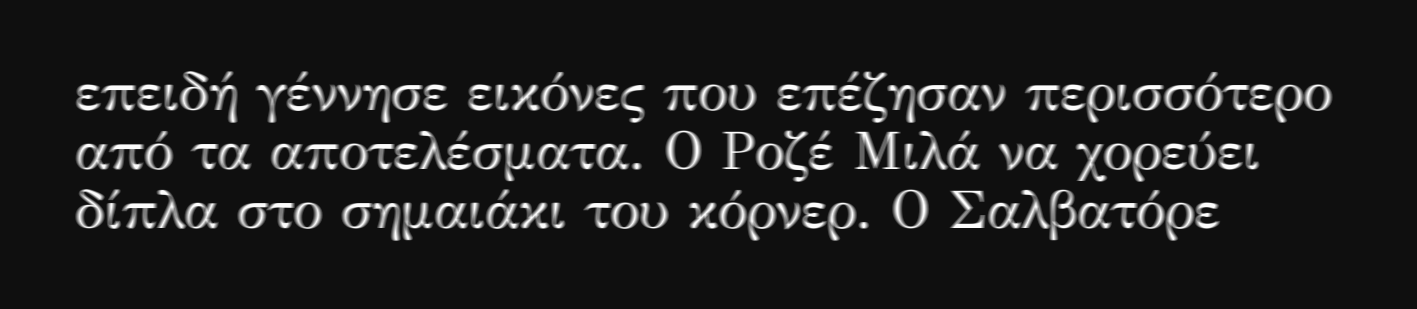επειδή γέννησε εικόνες που επέζησαν περισσότερο από τα αποτελέσματα. Ο Ροζέ Μιλά να χορεύει δίπλα στο σημαιάκι του κόρνερ. Ο Σαλβατόρε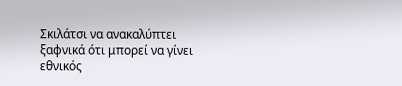Σκιλάτσι να ανακαλύπτει ξαφνικά ότι μπορεί να γίνει εθνικός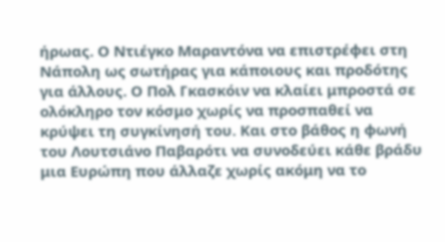ήρωας. Ο Ντιέγκο Μαραντόνα να επιστρέφει στη Νάπολη ως σωτήρας για κάποιους και προδότης για άλλους. Ο Πολ Γκασκόιν να κλαίει μπροστά σε ολόκληρο τον κόσμο χωρίς να προσπαθεί να κρύψει τη συγκίνησή του. Και στο βάθος η φωνή του Λουτσιάνο Παβαρότι να συνοδεύει κάθε βράδυ μια Ευρώπη που άλλαζε χωρίς ακόμη να το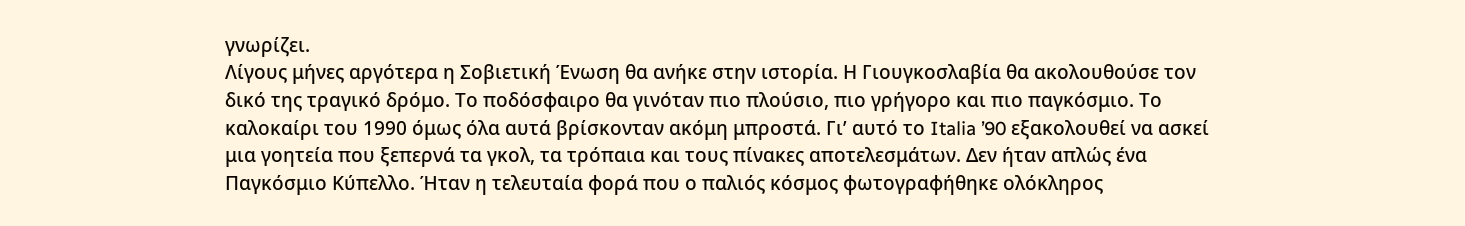γνωρίζει.
Λίγους μήνες αργότερα η Σοβιετική Ένωση θα ανήκε στην ιστορία. Η Γιουγκοσλαβία θα ακολουθούσε τον δικό της τραγικό δρόμο. Το ποδόσφαιρο θα γινόταν πιο πλούσιο, πιο γρήγορο και πιο παγκόσμιο. Το καλοκαίρι του 1990 όμως όλα αυτά βρίσκονταν ακόμη μπροστά. Γι’ αυτό το Italia ’90 εξακολουθεί να ασκεί μια γοητεία που ξεπερνά τα γκολ, τα τρόπαια και τους πίνακες αποτελεσμάτων. Δεν ήταν απλώς ένα Παγκόσμιο Κύπελλο. Ήταν η τελευταία φορά που ο παλιός κόσμος φωτογραφήθηκε ολόκληρος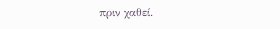πριν χαθεί.